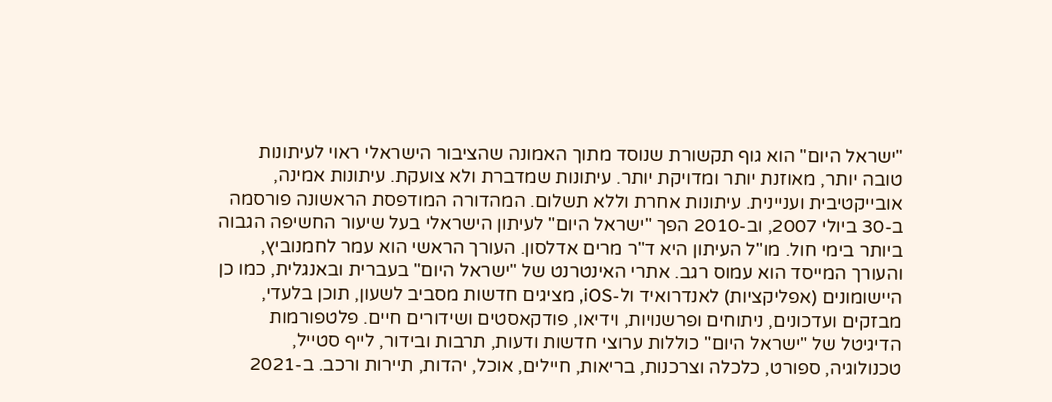"ישראל היום" הוא גוף תקשורת שנוסד מתוך האמונה שהציבור הישראלי ראוי לעיתונות טובה יותר, מאוזנת יותר ומדויקת יותר. עיתונות שמדברת ולא צועקת. עיתונות אמינה, אובייקטיבית ועניינית. עיתונות אחרת וללא תשלום. המהדורה המודפסת הראשונה פורסמה ב-30 ביולי 2007, וב-2010 הפך "ישראל היום" לעיתון הישראלי בעל שיעור החשיפה הגבוה ביותר בימי חול. מו"ל העיתון היא ד"ר מרים אדלסון. העורך הראשי הוא עמר לחמנוביץ, והעורך המייסד הוא עמוס רגב. אתרי האינטרנט של "ישראל היום" בעברית ובאנגלית, כמו כן היישומונים (אפליקציות) לאנדרואיד ול-iOS, מציגים חדשות מסביב לשעון, תוכן בלעדי, מבזקים ועדכונים, ניתוחים ופרשנויות, וידיאו, פודקאסטים ושידורים חיים. פלטפורמות הדיגיטל של "ישראל היום" כוללות ערוצי חדשות ודעות, תרבות ובידור, לייף סטייל, טכנולוגיה, ספורט, כלכלה וצרכנות, בריאות, חיילים, אוכל, יהדות, תיירות ורכב. ב-2021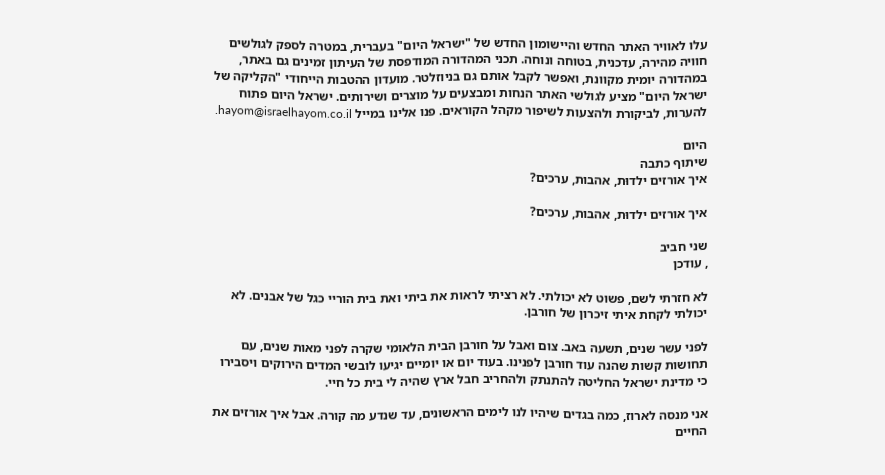עלו לאוויר האתר החדש והיישומון החדש של "ישראל היום" בעברית, במטרה לספק לגולשים חוויה מהירה, עדכנית, בטוחה ונוחה. תכני המהדורה המודפסת של העיתון זמינים גם באתר, במהדורה יומית מקוונת, ואפשר לקבל אותם גם בניוזלטר. מועדון ההטבות הייחודי "הקליקה של ישראל היום" מציע לגולשי האתר הנחות ומבצעים על מוצרים ושירותים. ישראל היום פתוח להערות, לביקורת ולהצעות לשיפור מקהל הקוראים. פנו אלינו במייל hayom@israelhayom.co.il.

היום
שיתוף כתבה
איך אורזים ילדוּת, אהבות, ערכים?

איך אורזים ילדוּת, אהבות, ערכים?

שני חביב
, עודכן

לא חזרתי לשם, פשוט לא יכולתי. לא רציתי לראות את ביתי ואת בית הוריי כגל של אבנים. לא יכולתי לקחת איתי זיכרון של חורבן.

לפני עשר שנים, תשעה באב. צום ואבל על חורבן הבית הלאומי שקרה לפני מאות שנים, עם תחושות קשות שהנה עוד חורבן לפנינו. בעוד יום או יומיים יגיעו לובשי המדים הירוקים ויסבירו כי מדינת ישראל החליטה להתנתק ולהחריב חבל ארץ שהיה לי בית כל חיי.

אני מנסה לארוז, כמה בגדים שיהיו לנו לימים הראשונים, עד שנדע מה קורה. אבל איך אורזים את החיים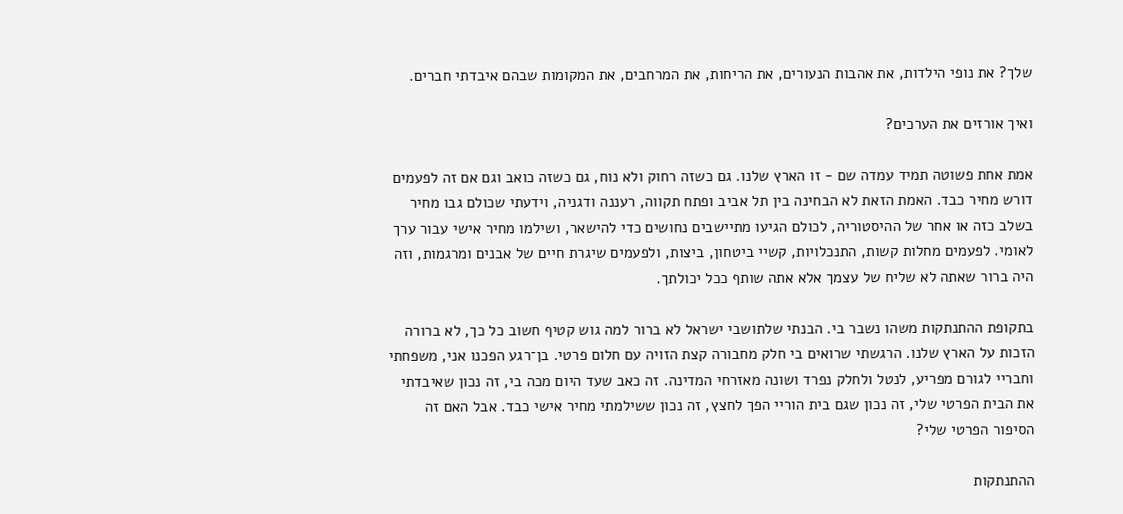שלך? את נופי הילדות, את אהבות הנעורים, את הריחות, את המרחבים, את המקומות שבהם איבדתי חברים.

ואיך אורזים את הערכים?

אמת אחת פשוטה תמיד עמדה שם - זו הארץ שלנו. גם כשזה רחוק ולא נוח, גם כשזה כואב וגם אם זה לפעמים דורש מחיר כבד. האמת הזאת לא הבחינה בין תל אביב ופתח תקווה, רעננה ודגניה, וידעתי שכולם גבו מחיר בשלב כזה או אחר של ההיסטוריה, לכולם הגיעו מתיישבים נחושים כדי להישאר, ושילמו מחיר אישי עבור ערך לאומי. לפעמים מחלות קשות, התנכלויות, קשיי ביטחון, ביצות, ולפעמים שיגרת חיים של אבנים ומרגמות, וזה היה ברור שאתה לא שליח של עצמך אלא אתה שותף ככל יכולתך.

בתקופת ההתנתקות משהו נשבר בי. הבנתי שלתושבי ישראל לא ברור למה גוש קטיף חשוב כל כך, לא ברורה הזכות על הארץ שלנו. הרגשתי שרואים בי חלק מחבורה קצת הזויה עם חלום פרטי. בן־רגע הפכנו אני, משפחתי וחבריי לגורם מפריע, לנטל ולחלק נפרד ושונה מאזרחי המדינה. זה כאב שעד היום מכה בי, זה נכון שאיבדתי את הבית הפרטי שלי, זה נכון שגם בית הוריי הפך לחצץ, זה נכון ששילמתי מחיר אישי כבד. אבל האם זה הסיפור הפרטי שלי?

ההתנתקות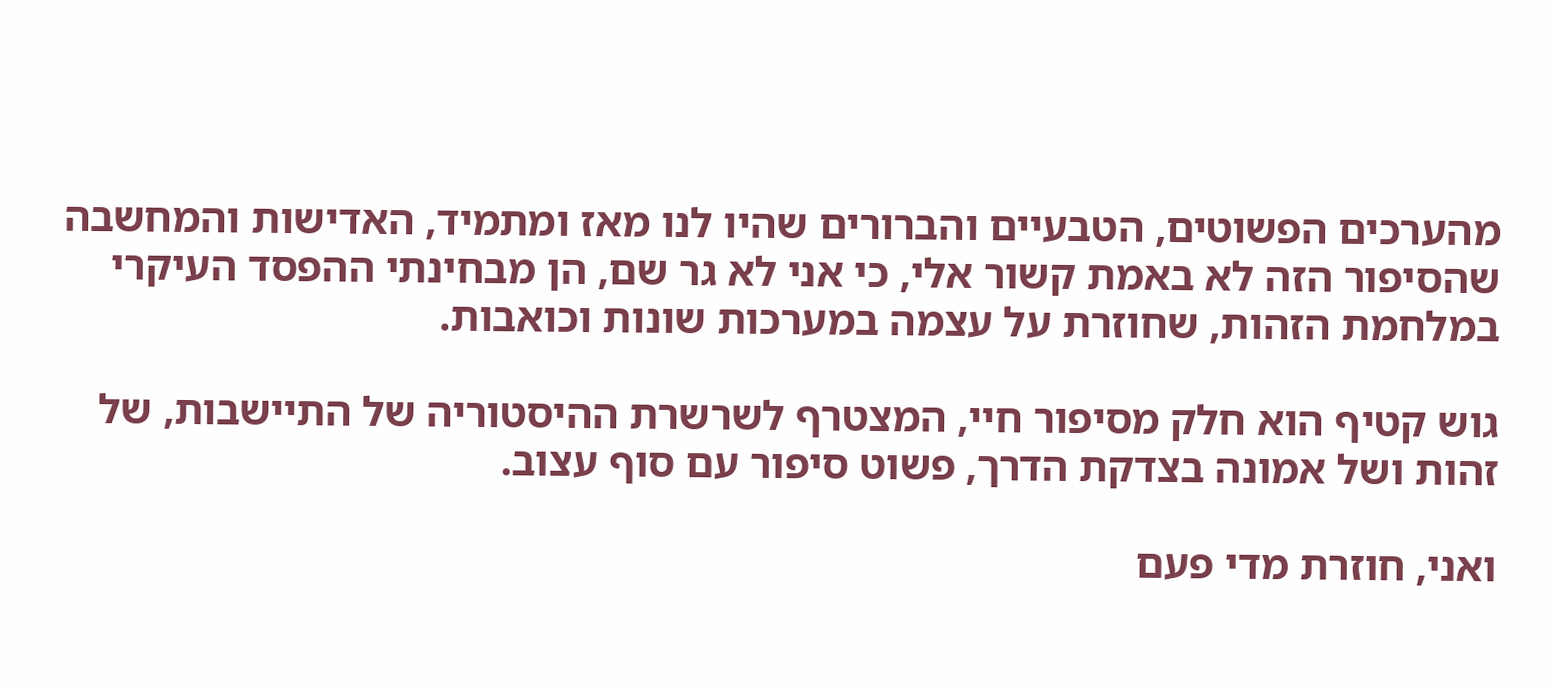מהערכים הפשוטים, הטבעיים והברורים שהיו לנו מאז ומתמיד, האדישות והמחשבה שהסיפור הזה לא באמת קשור אלי, כי אני לא גר שם, הן מבחינתי ההפסד העיקרי במלחמת הזהות, שחוזרת על עצמה במערכות שונות וכואבות.

גוש קטיף הוא חלק מסיפור חיי, המצטרף לשרשרת ההיסטוריה של התיישבות, של זהות ושל אמונה בצדקת הדרך, פשוט סיפור עם סוף עצוב.

ואני, חוזרת מדי פעם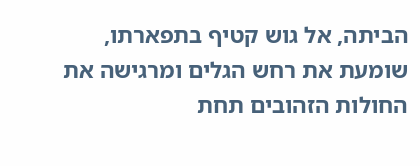הביתה, אל גוש קטיף בתפארתו, שומעת את רחש הגלים ומרגישה את החולות הזהובים תחת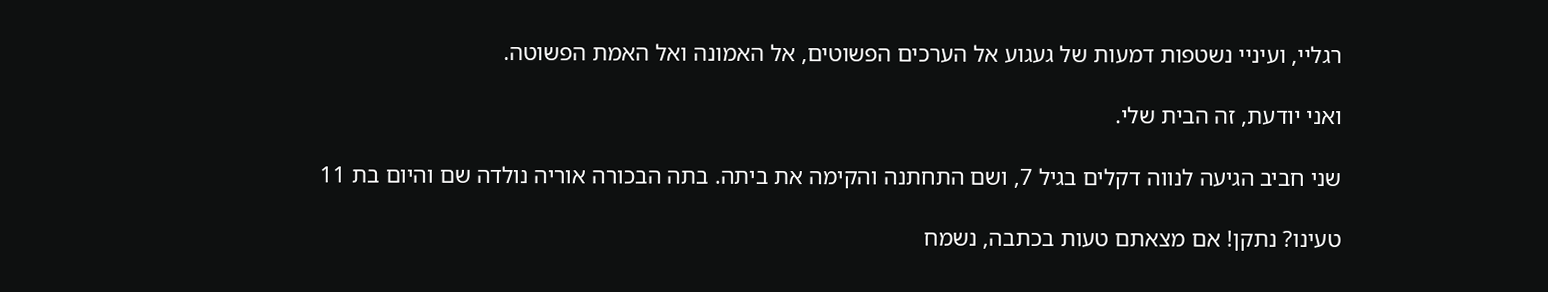רגליי, ועיניי נשטפות דמעות של געגוע אל הערכים הפשוטים, אל האמונה ואל האמת הפשוטה.

ואני יודעת, זה הבית שלי.

שני חביב הגיעה לנווה דקלים בגיל 7, ושם התחתנה והקימה את ביתה. בתה הבכורה אוריה נולדה שם והיום בת 11

טעינו? נתקן! אם מצאתם טעות בכתבה, נשמח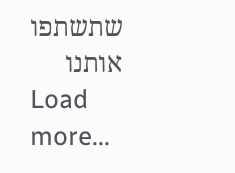שתשתפו אותנו
Load more...